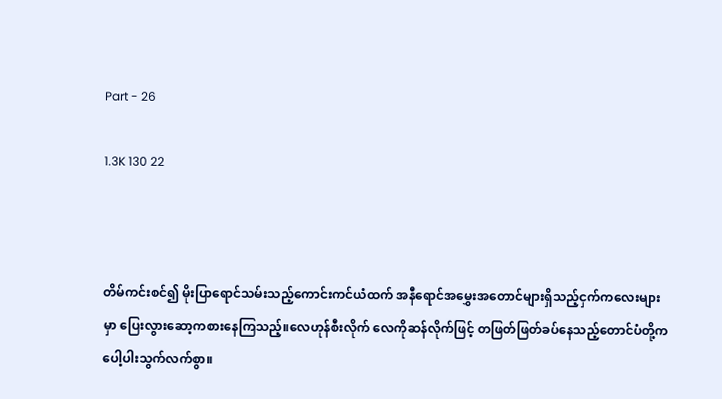Part - 26

1.3K 130 22



တိမ်ကင်းစင်၍ မိုးပြာရောင်သမ်းသည့်ကောင်းကင်ယံထက် အနီရောင်အမွှေးအတောင်များရှိသည့်ငှက်ကလေးများမှာ ပြေးလွားဆော့ကစားနေကြသည့်။လေဟုန်စီးလိုက် လေကိုဆန်လိုက်ဖြင့် တဖြတ်ဖြတ်ခပ်နေသည့်တောင်ပံတို့က ပေါ့ပါးသွက်လက်စွာ။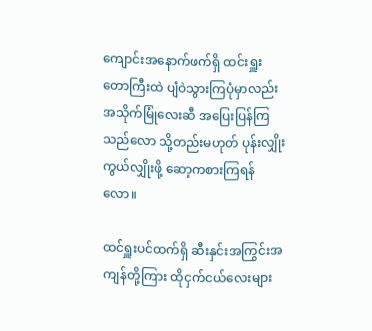ကျောင်းအနောက်ဖက်ရှိ ထင်းရှူးတောကြီးထဲ ပျံဝဲသွားကြပုံမှာလည်း အသိုက်မြုံလေးဆီ အပြေးပြန်ကြသည်လော သို့တည်းမဟုတ် ပုန်းလျှိုးကွယ်လျှိုးဖို့ ဆော့ကစားကြရန်လော။

ထင်ရှူးပင်ထက်ရှိ ဆီးနှင်းအကြွင်းအကျန်တို့ကြား ထိုငှက်ငယ်လေးများ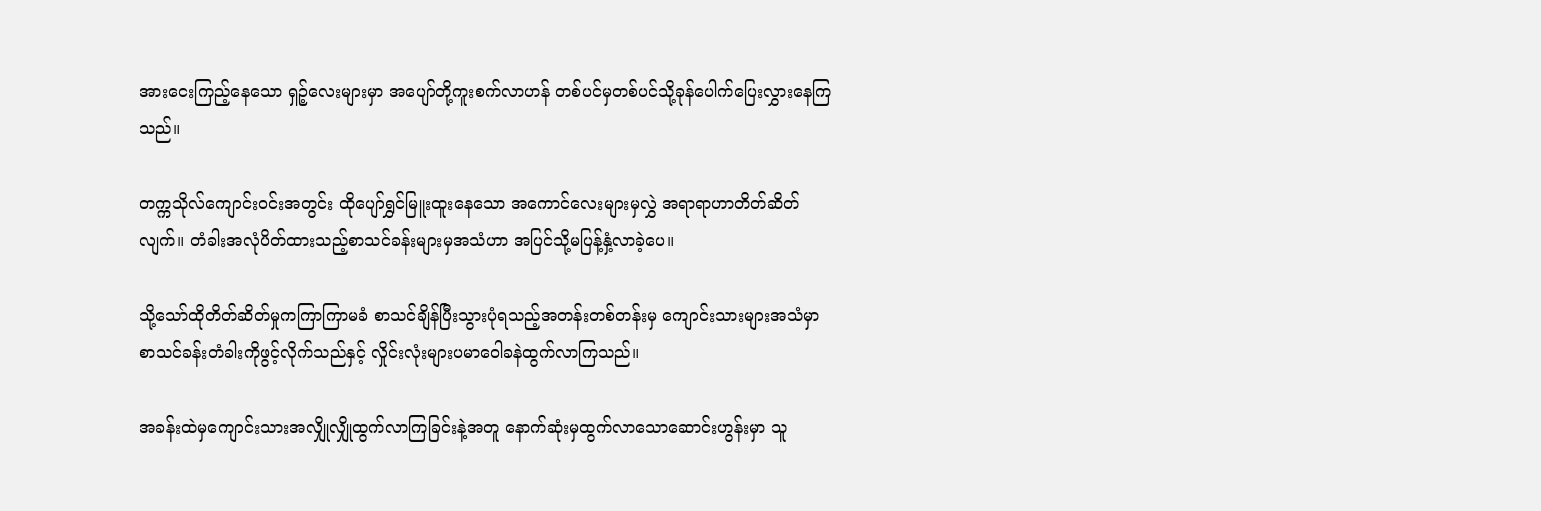အားငေးကြည့်နေသော ရှဉ့်လေးများမှာ အပျော်တို့ကူးစက်လာဟန် တစ်ပင်မှတစ်ပင်သို့ခုန်ပေါက်ပြေးလွှားနေကြသည်။

တက္ကသိုလ်ကျောင်းဝင်းအတွင်း ထိုပျော်ရွှင်မြူးထူးနေသော အကောင်လေးများမှလွှဲ အရာရာဟာတိတ်ဆိတ်လျက်။ တံခါးအလုံပိတ်ထားသည့်စာသင်ခန်းများမှအသံဟာ အပြင်သို့မပြန့်နှံ့လာခဲ့ပေ။

သို့သော်ထိုတိတ်ဆိတ်မှုကကြာကြာမခံ စာသင်ချိန်ပြီးသွားပုံရသည့်အတန်းတစ်တန်းမှ ကျောင်းသားများအသံမှာ စာသင်ခန်းတံခါးကိုဖွင့်လိုက်သည်နှင့် လှိုင်းလုံးများပမာဝေါခနဲထွက်လာကြသည်။

အခန်းထဲမှကျောင်းသားအလျှိုလျှိုထွက်လာကြခြင်းနဲ့အတူ နောက်ဆုံးမှထွက်လာသောဆောင်းဟွန်းမှာ သူ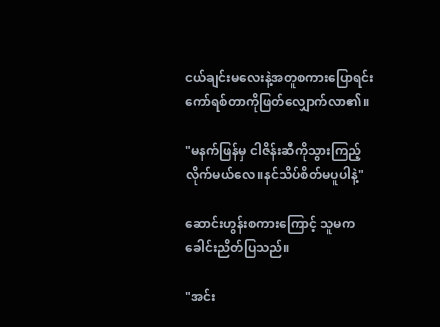ငယ်ချင်းမလေးနဲ့အတူစကားပြောရင်း ကော်ရစ်တာကိုဖြတ်လျှောက်လာ၏။

"မနက်ဖြန်မှ ငါဇိန်းဆီကိုသွားကြည့်လိုက်မယ်လေ။နင်သိပ်စိတ်မပူပါနဲ့"

ဆောင်းဟွန်းစကားကြောင့် သူမကခေါင်းညိတ်ပြသည်။

"အင်း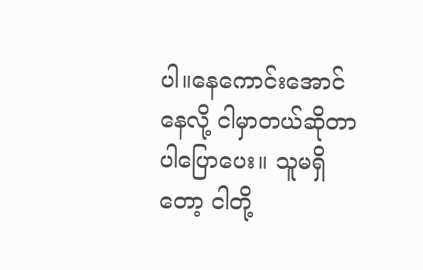ပါ။နေကောင်းအောင်နေလို့ ငါမှာတယ်ဆိုတာပါပြောပေး။ သူမရှိတော့ ငါတို့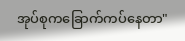အုပ်စုကခြောက်ကပ်နေတာ"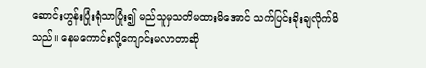ဆောင်းဟွန်းပြုံးရုံသာပြုံး၍ မည်သူမှသတိမထားမိအောင် သက်ပြင်းခိုးချလိုက်မိသည်။ နေမကောင်းလို့ကျောင်းမလာတာဆို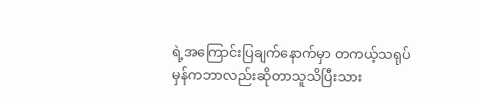ရဲ့အကြောင်းပြချက်နောက်မှာ တကယ့်သရုပ်မှန်ကဘာလည်းဆိုတာသူသိပြီးသား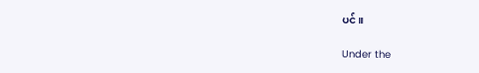ပင်။

Under the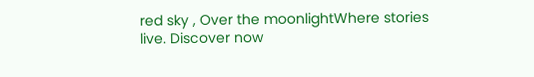red sky , Over the moonlightWhere stories live. Discover now